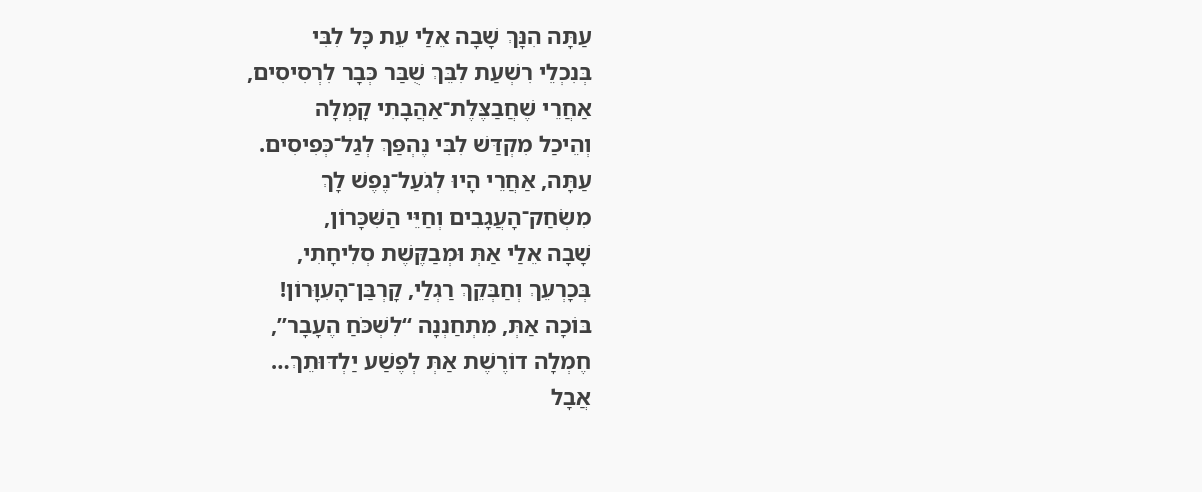עַתָּה הִנָּךְ שָׁבָה אֵלַי עֵת כָּל לִבִּי
בְּנִכְלֵי רִשְׁעַת לִבֵּךְ שֻׁבַּר כְּבָר לִרְסִיסִים,
אַחֲרֵי שֶׁחֲבַצֶּלֶת־אַהֲבָתִי קָמְלָה
וְהֵיכַל מִקְדַּשׁ לִבִּי נֶהְפַּךְ לְגַל־כְּפִיסִים.
עַתָּה, אַחֲרֵי הָיוּ לְגֹעַל־נֶפֶשׁ לָךְ
מִשְׂחַק־הָעֲגָבִים וְחַיֵּי הַשִּׁכָּרוֹן,
שָׁבָה אֵלַי אַתְּ וּמְבַקֶּשֶׁת סְלִיחָתִי,
בְּכָרְעֵךְ וְחַבְּקֵךְ רַגְלַי, קָרְבַּן־הָעִוָּרוֹן!
בּוֹכָה אַתְּ, מִתְחַנְנָה “לִשְׁכֹּחַ הֶעָבָר”,
חֶמְלָה דוֹרֶשֶׁת אַתְּ לְפֶשַׁע יַלְדּוּתֵךְ…
אֲבָל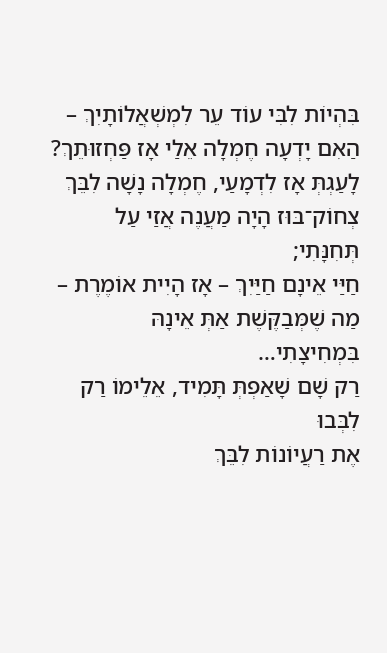בִּהְיוֹת לִבִּי עוֹד עֵר לִמְשְׁאֲלוֹתָיִךְ –
הַאִם יָדְעָה חֶמְלָה אֵלַי אָז פַּחְזוּתֵךְ?
לָעַגְתְּ אָז לִדְמָעַי, חֶמְלָה נָשָׁה לִבֵּךְ
צְחוֹק־בּוּז הָיָה מַעֲנֶה אֲזַי עַל תְּחִנָּתִי;
חַיַּי אֵינָם חַיַּיִךְ – אָז הָיִית אוֹמֶרֶת –
מַה שֶׁמְּבַקֶּשֶׁת אַתְּ אֵינָהּ בִּמְחִיצָתִי…
רַק שָׁם שָׁאַפְתְּ תָּמִיד, אֵלֵימוֹ רַק לִבְּבוּ
אֶת רַעֲיוֹנוֹת לִבֵּךְ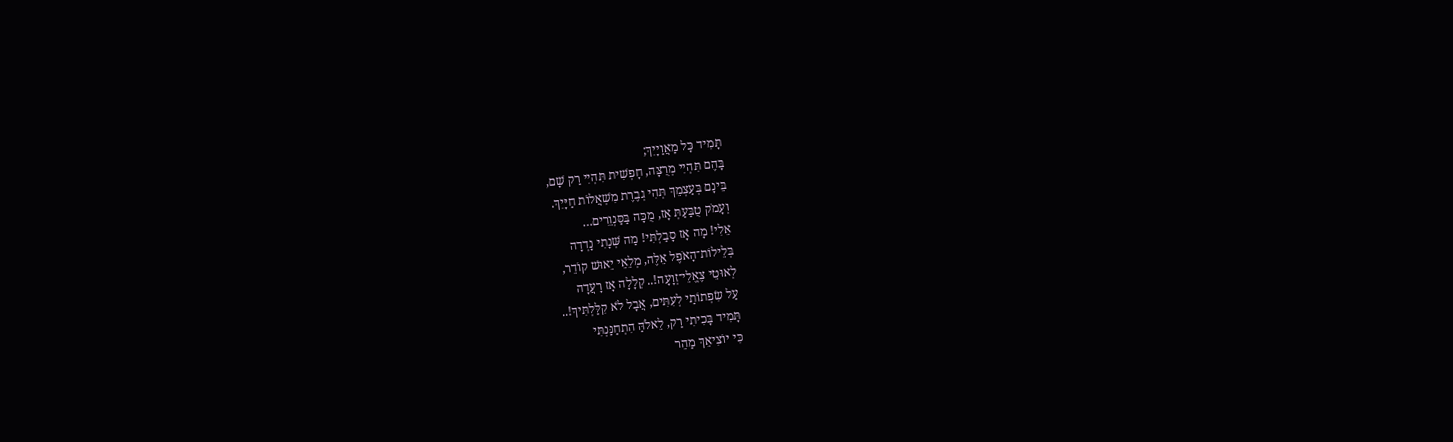תָּמִיד כָּל מַאֲוַיָיִךְ;
בָּהֶם תִּהְיִי מְרֻצָּה, חָפְשִׁית תִּהְיִי רַק שָׁם,
בֵּינָם בְּעַצְמֵךְ תְּהִי גְבֶרֶת מִשְׁאֲלוֹת חַיָּיִךְ.
וְעָמֹק טֻבַּעַתְּ אָז, מֻכָּה בַּסַּנְוֵרִים…
אֵלִי! מָה אָז סָבַלְתִּי! מַה שְּׁנָתִי נָדְדָה
בְּלֵילוֹת־הָאֹפֶל אֵלֶּה, מְלֵאֵי יֵאוּשׁ קוֹדֵר,
לְאוּטֵי צֶאֱלֵי־זְוָעָה!.. קְלָלָה אָז רָעֲדָה
עַל שִׂפְתוֹתַי לְעִתִּים, אֲבָל לֹא קִלַּלְתִּיךְ!..
תָּמִיד בָּכִיתִי רַק, לֵאלֹהַּ הִתְחַנַּנְתִּי
כִּי יוֹצִיאֵךְ מַהֵר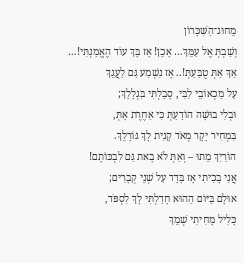מֵחוּג־הַשִּׁכָּרוֹן
וְשַׁבְתְּ אֶל עַמֵּךְ… אָכֵן! אָז בָּךְ עוֹד הֶאֱמַנְתִּי!…
אַךְ אַתְּ טֻבַּעַתְּ!.. אָז נִשְׁמַע גַּם לַעֲגֵךְ
עַל מַכְאוֹבֵי לִבִּי, סָבַלְתִּי בִּגְלָלֵךְ;
וּבְלִי בוּשָׁה הוֹדַעַתְּ כִּי אַחֶרֶת אָתְּ,
בִּמְחִיר יָקָר מְאֹד קָנִית לָךְ גּוֹרָלֵךְ.
הוֹרַיִךְ מֵתוּ – וְאַתְּ לֹא בָאת גַּם לִבְכּוֹתָם!
אֲנִי בָכִיתִי אָז בָּדָד עַל שְׁנֵי קְבָרִים;
אוּלָם בַּיּוֹם הַהוּא חָדַלְתִּי לָךְ לִסְפֹּד,
כָּלִיל מָחִיתִי שְׁמֵךְ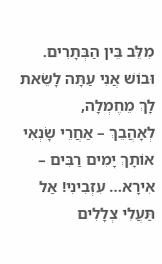מִלֵּב בֵּין הַבְּתָרִים.
וּבוֹשׁ אֲנִי עַתָּה לָשֵׂאת לָךְ מֵחֶמְלָה,
לְאָהֲבֵךְ – אַחֲרֵי שָׂנְאִי אוֹתָךְ יָמִים רַבִּים –
אִירָא… עִזְבִינִי! אַל תַּעֲלִי צְלָלִים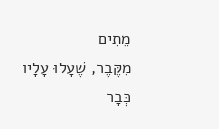מֵתִים
מִקֶּבֶר, שֶׁעָלוּ עָלָיו כְּבָר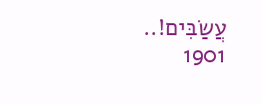עֲשַׂבִּים!..
1901